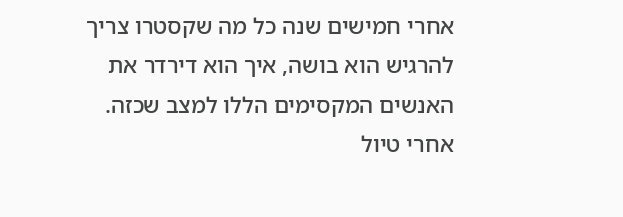אחרי חמישים שנה כל מה שקסטרו צריך להרגיש הוא בושה, איך הוא דירדר את האנשים המקסימים הללו למצב שכזה.
אחרי טיול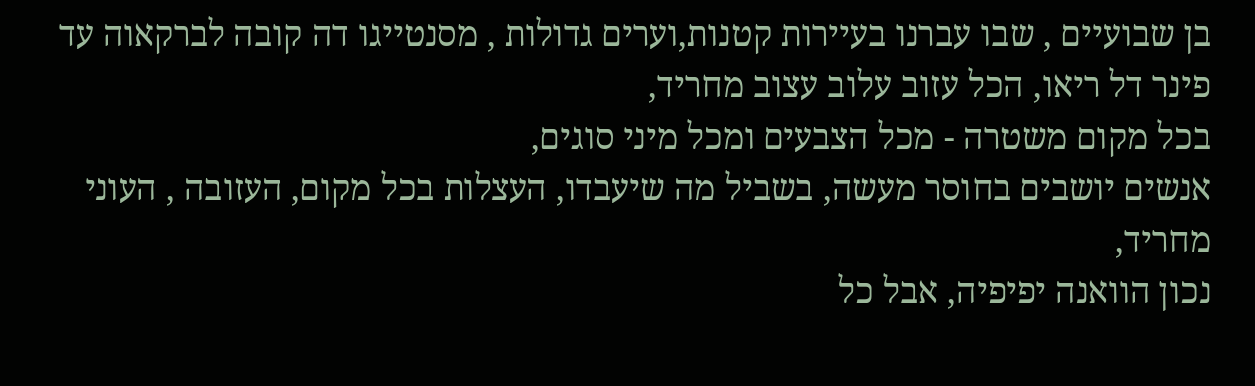בן שבועיים , שבו עברנו בעיירות קטנות,וערים גדולות , מסנטייגו דה קובה לברקאוה עד פינר דל ריאו, הכל עזוב עלוב עצוב מחריד,
בכל מקום משטרה - מכל הצבעים ומכל מיני סוגים,
אנשים יושבים בחוסר מעשה, בשביל מה שיעבדו, העצלות בכל מקום, העזובה , העוני מחריד,
נכון הוואנה יפיפיה, אבל כל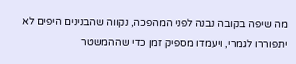מה שיפה בקובה נבנה לפני המהפכה, נקווה שהבנינים היפים לא יתפוררו לגמרי, ויעמדו מספיק זמן כדי שההמשטר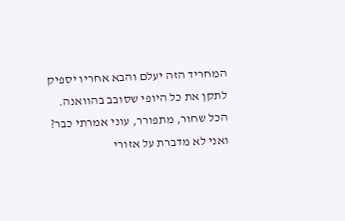המחריד הזה יעלם והבא אחריו יספיק לתקן את כל היופי שסובב בהוואנה.
הכל שחור, מתפורר, עוני אמרתי כבר?
ואני לא מדברת על אזורי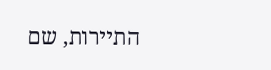התיירות, שם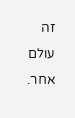זה עולם אחר.